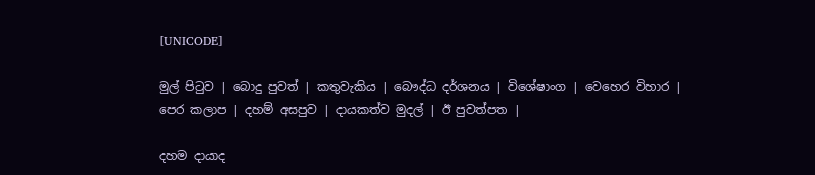[UNICODE]

මුල් පිටුව | බොදු පුවත් | කතුවැකිය | බෞද්ධ දර්ශනය | විශේෂාංග | වෙහෙර විහාර | පෙර කලාප | දහම් අසපුව | දායකත්ව මුදල් | ඊ පුවත්පත |

දහම දායාද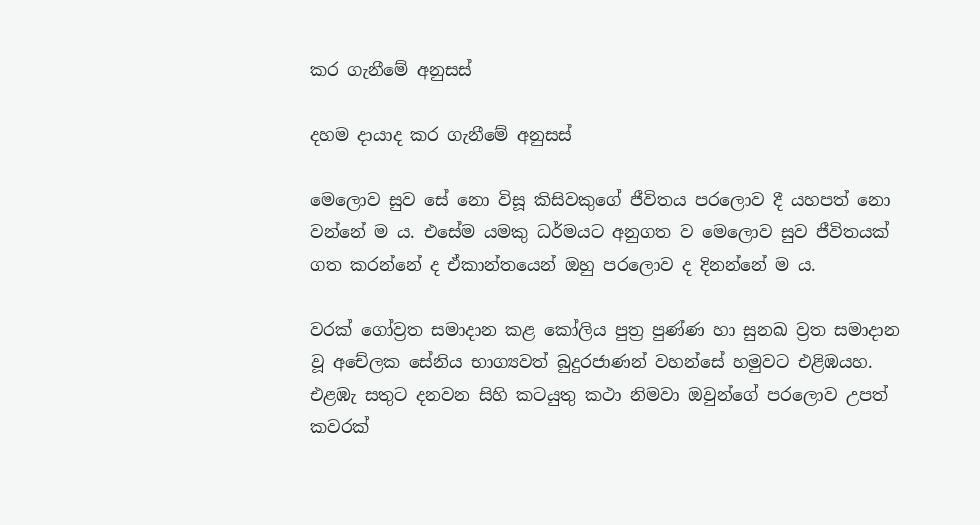කර ගැනීමේ අනුසස්

දහම දායාද කර ගැනීමේ අනුසස්

මෙලොව සුව සේ නො විසූ කිසිවකුගේ ජීවිතය පරලොව දී යහපත් නො වන්නේ ම ය. එසේම යමකු ධර්මයට අනුගත ව මෙලොව සුව ජීවිතයක් ගත කරන්නේ ද ඒකාන්තයෙන් ඔහු පරලොව ද දිනන්නේ ම ය.

වරක් ගෝව්‍රත සමාදාන කළ කෝලිය පුත්‍ර පුණ්ණ හා සුනඛ ව්‍රත සමාදාන වූ අචේලක සේනිය භාග්‍යවත් බුදුරජාණන් වහන්සේ හමුවට එළිඹයහ. එළඹැ සතුට දනවන සිහි කටයුතු කථා නිමවා ඔවුන්ගේ පරලොව උපත් කවරක්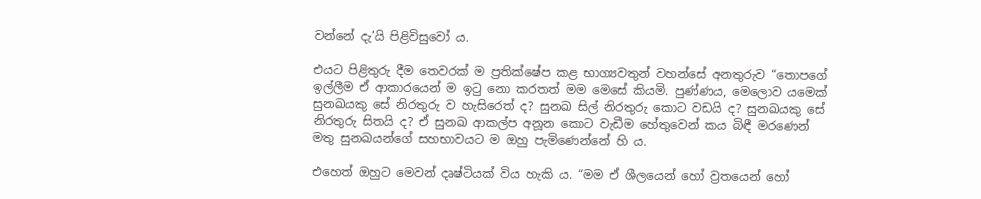වන්නේ දැ’යි පිළිවිසුවෝ ය.

එයට පිළිතුරු දීම තෙවරක් ම ප්‍රතික්ෂේප කළ භාග්‍යවතුන් වහන්සේ අනතුරුව “තොපගේ ඉල්ලීම ඒ ආකාරයෙන් ම ඉටු නො කරතත් මම මෙසේ කියමි. පුණ්ණය, මෙලොව යමෙක් සුනඛයකු සේ නිරතුරු ව හැසිරෙත් ද? සුනඛ සිල් නිරතුරු කොට වඩයි ද? සුනඛයකු සේ නිරතුරු සිතයි ද? ඒ සුනඛ ආකල්ප අනූන කොට වැඩීම හේතුවෙන් කය බිඳී මරණෙන් මතු සුනඛයන්ගේ සහභාවයට ම ඔහු පැමිණෙන්නේ හි ය.

එහෙත් ඔහුට මෙවන් දෘෂ්ටියක් විය හැකි ය. “මම ඒ ශීලයෙන් හෝ ව්‍රතයෙන් හෝ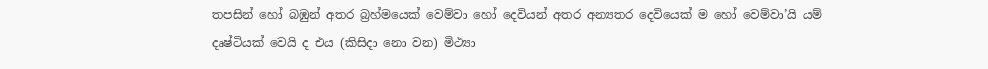තපසින් හෝ බඹුන් අතර බ්‍රහ්මයෙක් වෙම්වා හෝ දෙවියන් අතර අන්‍යතර දෙවියෙක් ම හෝ වෙම්වා’යි යම් දෘෂ්ටියක් වෙයි ද එය (කිසිදා නො වන) මිථ්‍යා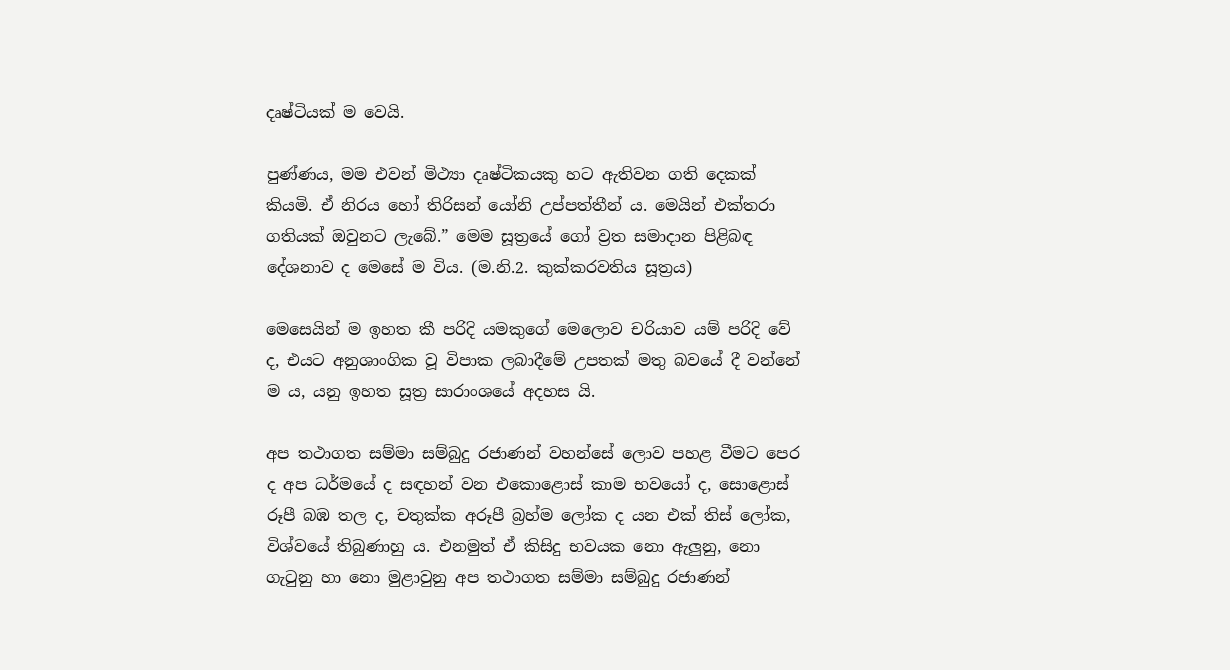දෘෂ්ටියක් ම වෙයි.

පුණ්ණය, මම එවන් මිථ්‍යා දෘෂ්ටිකයකු හට ඇතිවන ගති දෙකක් කියමි. ඒ නිරය හෝ තිරිසන් යෝනි උප්පත්තීන් ය. මෙයින් එක්තරා ගතියක් ඔවුනට ලැබේ.” මෙම සූත්‍රයේ ගෝ ව්‍රත සමාදාන පිළිබඳ දේශනාව ද මෙසේ ම විය. (ම.නි.2. කුක්කරවතිය සූත්‍රය)

මෙසෙයින් ම ඉහත කී පරිදි යමකුගේ මෙලොව චරියාව යම් පරිදි වේ ද, එයට අනුශාංගික වූ විපාක ලබාදීමේ උපතක් මතු බවයේ දී වන්නේ ම ය, යනු ඉහත සූත්‍ර සාරාංශයේ අදහස යි.

අප තථාගත සම්මා සම්බුදු රජාණන් වහන්සේ ලොව පහළ වීමට පෙර ද අප ධර්මයේ ද සඳහන් වන එකොළොස් කාම භවයෝ ද, සොළොස් රූපී බඹ තල ද, චතුක්ක අරූපී බ්‍රහ්ම ලෝක ද යන එක් තිස් ලෝක, විශ්වයේ තිබුණාහු ය. එනමුත් ඒ කිසිදු භවයක නො ඇලුනු, නො ගැටුනු හා නො මුළාවුනු අප තථාගත සම්මා සම්බුදු රජාණන්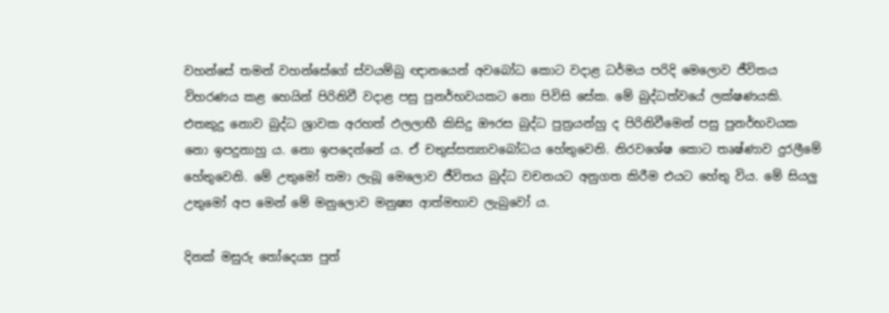වහන්සේ තමන් වහන්සේගේ ස්වයම්බු ඥානයෙන් අවබෝධ කොට වදාළ ධර්මය පරිදි මෙලොව ජීවිතය විහරණය කළ හෙයින් පිරිනිවී වදාළ පසු පුනර්භවයකට නො පිවිසි සේක. මේ බුද්ධත්වයේ ලක්ෂණයකි. එතකුදු නොව බුද්ධ ශ්‍රාවක අරහත් ඵලලාභී කිසිදු ඖරස බුද්ධ පුත්‍රයන්හු ද පිරිනිවීමෙන් පසු පුනර්භවයක නො ඉපදුනාහු ය. නො ඉපදෙන්නේ ය. ඒ චතුස්සත්‍යාවබෝධය හේතුවෙනි. නිරවශේෂ කොට තෘෂ්ණාව දුරලීමේ හේතුවෙනි. මේ උතුමෝ තමා ලැබූ මෙලොව ජීවිතය බුද්ධ වචනයට අනුගත කිරීම එයට හේතු විය. මේ සියලු උතුමෝ අප මෙන් මේ මනුලොව මනුෂ්‍ය ආත්මභාව ලැබුවෝ ය.

දිනක් මසුරු තෝදෙය්‍ය පුත්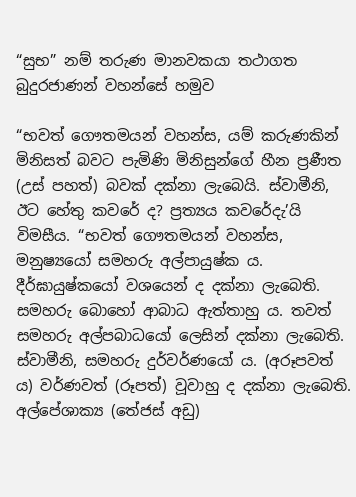“සුභ” නම් තරුණ මානවකයා තථාගත බුදුරජාණන් වහන්සේ හමුව

“භවත් ගෞතමයන් වහන්ස, යම් කරුණකින් මිනිසත් බවට පැමිණි මිනිසුන්ගේ හීන ප්‍රණීත (උස් පහත්) බවක් දක්නා ලැබෙයි. ස්වාමීනි, ඊට හේතු කවරේ ද? ප්‍රත්‍යය කවරේදැ’යි විමසීය. “භවත් ගෞතමයන් වහන්ස, මනුෂ්‍යයෝ සමහරු අල්පායුෂ්ක ය. දීර්ඝායුෂ්කයෝ වශයෙන් ද දක්නා ලැබෙති. සමහරු බොහෝ ආබාධ ඇත්තාහු ය. තවත් සමහරු අල්පබාධයෝ ලෙසින් දක්නා ලැබෙති. ස්වාමීනි, සමහරු දුර්වර්ණයෝ ය. (අරූපවත් ය) වර්ණවත් (රූපත්) වූවාහු ද දක්නා ලැබෙති. අල්පේශාක්‍ය (තේජස් අඩු)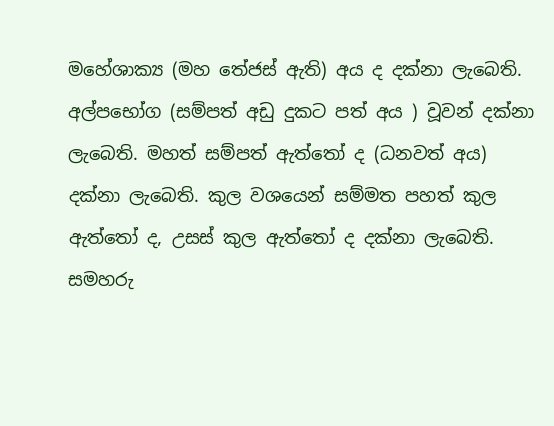මහේශාක්‍ය (මහ තේජස් ඇති) අය ද දක්නා ලැබෙති. අල්පභෝග (සම්පත් අඩු දුකට පත් අය ) වූවන් දක්නා ලැබෙති. මහත් සම්පත් ඇත්තෝ ද (ධනවත් අය) දක්නා ලැබෙති. කුල වශයෙන් සම්මත පහත් කුල ඇත්තෝ ද, උසස් කුල ඇත්තෝ ද දක්නා ලැබෙති. සමහරු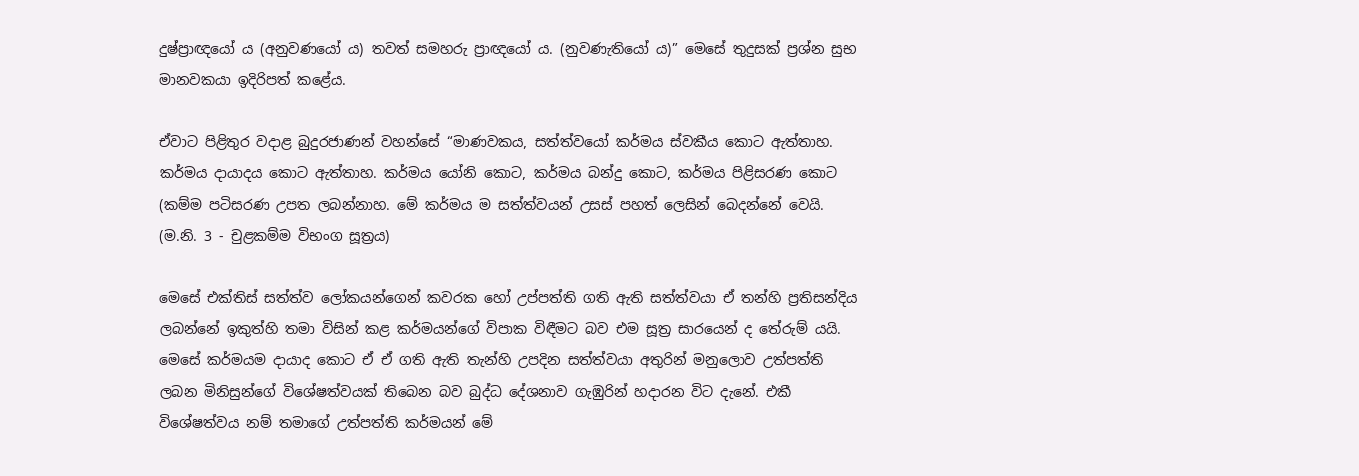දුෂ්ප්‍රාඥයෝ ය (අනුවණයෝ ය) තවත් සමහරු ප්‍රාඥයෝ ය. (නුවණැතියෝ ය)” මෙසේ තුදුසක් ප්‍රශ්න සුභ මානවකයා ඉදිරිපත් කළේය.

ඒවාට පිළිතුර වදාළ බුදුරජාණන් වහන්සේ “මාණවකය, සත්ත්වයෝ කර්මය ස්වකීය කොට ඇත්තාහ. කර්මය දායාදය කොට ඇත්තාහ. කර්මය යෝනි කොට, කර්මය බන්දු කොට, කර්මය පිළිසරණ කොට (කම්ම පටිසරණ උපත ලබන්නාහ. මේ කර්මය ම සත්ත්වයන් උසස් පහත් ලෙසින් බෙදන්නේ වෙයි. (ම.නි. 3 - චුළකම්ම විභංග සූත්‍රය)

මෙසේ එක්තිස් සත්ත්ව ලෝකයන්ගෙන් කවරක හෝ උප්පත්ති ගති ඇති සත්ත්වයා ඒ තන්හි ප්‍රතිසන්දිය ලබන්නේ ඉකුත්හි තමා විසින් කළ කර්මයන්ගේ විපාක විඳීමට බව එම සූත්‍ර සාරයෙන් ද තේරුම් යයි. මෙසේ කර්මයම දායාද කොට ඒ ඒ ගති ඇති තැන්හි උපදින සත්ත්වයා අතුරින් මනුලොව උත්පත්ති ලබන මිනිසුන්ගේ විශේෂත්වයක් තිබෙන බව බුද්ධ දේශනාව ගැඹුරින් හදාරන විට දැනේ. එකී විශේෂත්වය නම් තමාගේ උත්පත්ති කර්මයන් මේ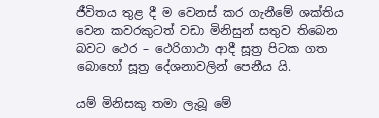ජීවිතය තුළ දී ම වෙනස් කර ගැනීමේ ශක්තිය වෙන කවරකුටත් වඩා මිනිසුන් සතුව තිබෙන බවට ථෙර – ථෙරිගාථා ආදී සූත්‍ර පිටක ගත බොහෝ සූත්‍ර දේශනාවලින් පෙනීය යි.

යම් මිනිසකු තමා ලැබූ මේ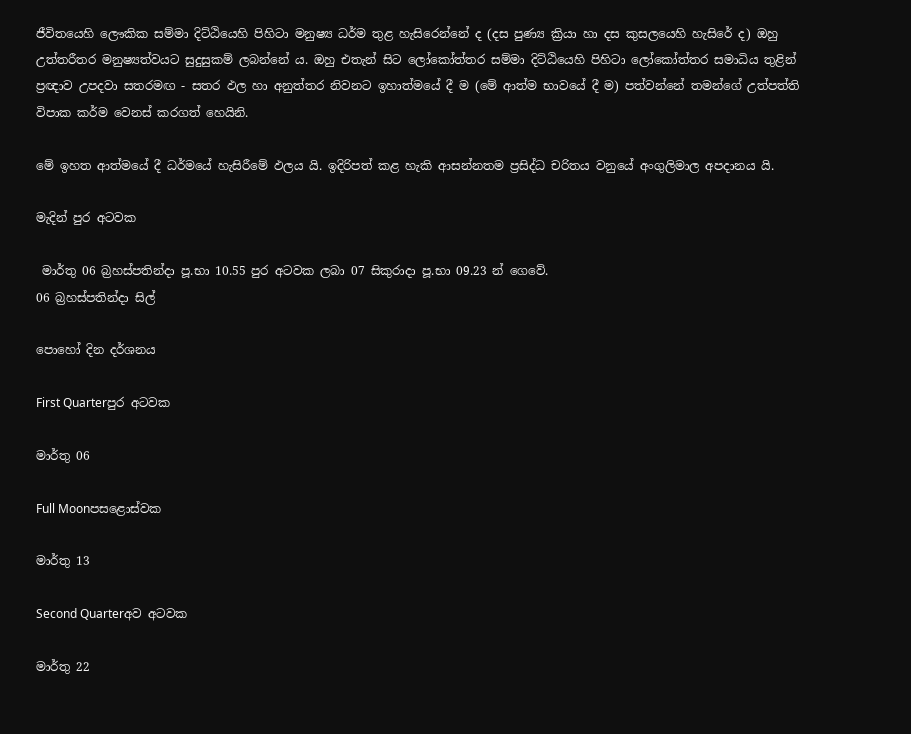ජීවිතයෙහි ලෞකික සම්මා දිට්ඨියෙහි පිහිටා මනුෂ්‍ය ධර්ම තුළ හැසිරෙන්නේ ද (දස පුණ්‍ය ක්‍රියා හා දස කුසලයෙහි හැසිරේ ද) ඔහු උත්තරීතර මනුෂ්‍යත්වයට සුදුසුකම් ලබන්නේ ය. ඔහු එතැන් සිට ලෝකෝත්තර සම්මා දිට්ඨියෙහි පිහිටා ලෝකෝත්තර සමාධිය තුළින් ප්‍රඥාව උපදවා සතරමඟ - සතර ඵල හා අනුත්තර නිවනට ඉහාත්මයේ දී ම (මේ ආත්ම භාවයේ දී ම) පත්වන්නේ තමන්ගේ උත්පත්ති විපාක කර්ම වෙනස් කරගත් හෙයිනි.

මේ ඉහත ආත්මයේ දී ධර්මයේ හැසිරීමේ ඵලය යි. ඉදිරිපත් කළ හැකි ආසන්නතම ප්‍රසිද්ධ චරිතය වනුයේ අංගුලිමාල අපදානය යි.

මැදින් පුර අටවක

 මාර්තු 06 බ්‍රහස්පතින්දා පූ.භා 10.55 පුර අටවක ලබා 07 සිකුරාදා පූ.භා 09.23 න් ගෙවේ.
06 බ්‍රහස්පතින්දා සිල්

පොහෝ දින දර්ශනය

First Quarterපුර අටවක

මාර්තු 06

Full Moonපසළොස්වක

මාර්තු 13

Second Quarterඅව අටවක

මාර්තු 22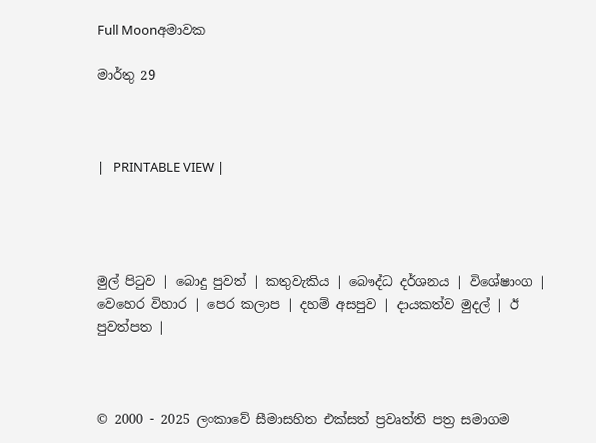Full Moonඅමාවක

මාර්තු 29



|   PRINTABLE VIEW |




මුල් පිටුව | බොදු පුවත් | කතුවැකිය | බෞද්ධ දර්ශනය | විශේෂාංග | වෙහෙර විහාර | පෙර කලාප | දහම් අසපුව | දායකත්ව මුදල් | ඊ පුවත්පත |



© 2000 - 2025 ලංකාවේ සීමාසහිත එක්සත් ප්‍රවෘත්ති පත්‍ර සමාගම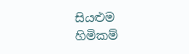සියළුම හිමිකම්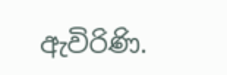ඇවිරිණි.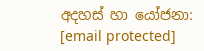අදහස් හා යෝජනා: [email protected]